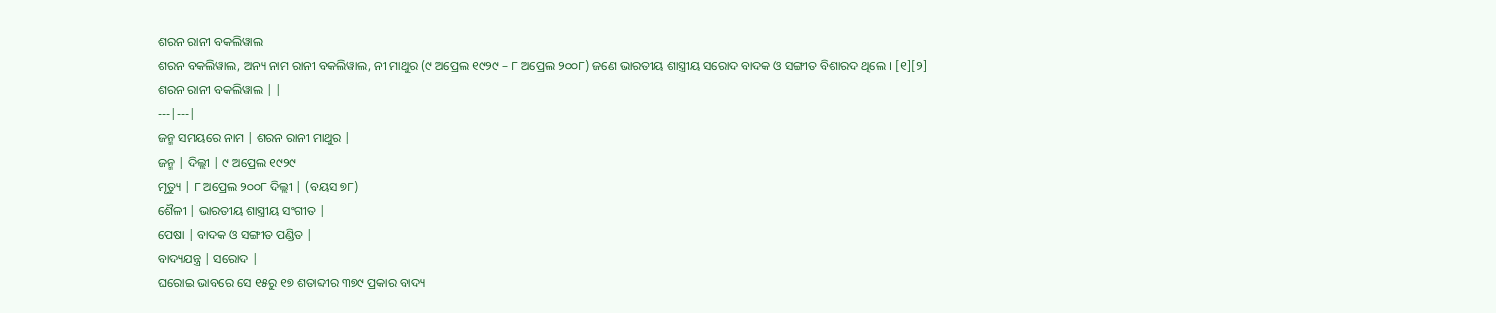ଶରନ ରାନୀ ବକଲିୱାଲ
ଶରନ ବକଲିୱାଲ, ଅନ୍ୟ ନାମ ରାନୀ ବକଲିୱାଲ, ନୀ ମାଥୁର (୯ ଅପ୍ରେଲ ୧୯୨୯ – ୮ ଅପ୍ରେଲ ୨୦୦୮) ଜଣେ ଭାରତୀୟ ଶାସ୍ତ୍ରୀୟ ସରୋଦ ବାଦକ ଓ ସଙ୍ଗୀତ ବିଶାରଦ ଥିଲେ । [୧][୨]
ଶରନ ରାନୀ ବକଲିୱାଲ | |
---|---|
ଜନ୍ମ ସମୟରେ ନାମ | ଶରନ ରାନୀ ମାଥୁର |
ଜନ୍ମ | ଦିଲ୍ଲୀ | ୯ ଅପ୍ରେଲ ୧୯୨୯
ମୃତ୍ୟୁ | ୮ ଅପ୍ରେଲ ୨୦୦୮ ଦିଲ୍ଲୀ | (ବୟସ ୭୮)
ଶୈଳୀ | ଭାରତୀୟ ଶାସ୍ତ୍ରୀୟ ସଂଗୀତ |
ପେଷା | ବାଦକ ଓ ସଙ୍ଗୀତ ପଣ୍ଡିତ |
ବାଦ୍ୟଯନ୍ତ୍ର | ସରୋଦ |
ଘରୋଇ ଭାବରେ ସେ ୧୫ରୁ ୧୭ ଶତାବ୍ଦୀର ୩୭୯ ପ୍ରକାର ବାଦ୍ୟ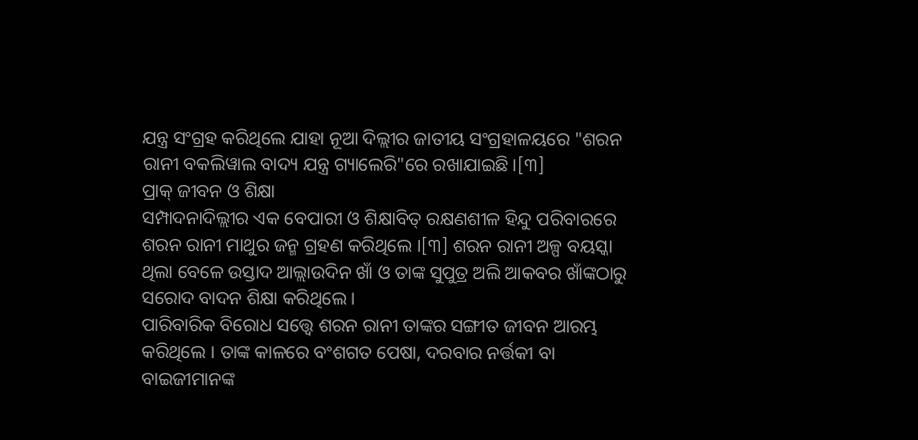ଯନ୍ତ୍ର ସଂଗ୍ରହ କରିଥିଲେ ଯାହା ନୂଆ ଦିଲ୍ଲୀର ଜାତୀୟ ସଂଗ୍ରହାଳୟରେ "ଶରନ ରାନୀ ବକଲିୱାଲ ବାଦ୍ୟ ଯନ୍ତ୍ର ଗ୍ୟାଲେରି"ରେ ରଖାଯାଇଛି ।[୩]
ପ୍ରାକ୍ ଜୀବନ ଓ ଶିକ୍ଷା
ସମ୍ପାଦନାଦିଲ୍ଲୀର ଏକ ବେପାରୀ ଓ ଶିକ୍ଷାବିତ୍ ରକ୍ଷଣଶୀଳ ହିନ୍ଦୁ ପରିବାରରେ ଶରନ ରାନୀ ମାଥୁର ଜନ୍ମ ଗ୍ରହଣ କରିଥିଲେ ।[୩] ଶରନ ରାନୀ ଅଳ୍ପ ବୟସ୍କା ଥିଲା ବେଳେ ଉସ୍ତାଦ ଆଲ୍ଲାଉଦିନ ଖାଁ ଓ ତାଙ୍କ ସୁପୁତ୍ର ଅଲି ଆକବର ଖାଁଙ୍କଠାରୁ ସରୋଦ ବାଦନ ଶିକ୍ଷା କରିଥିଲେ ।
ପାରିବାରିକ ବିରୋଧ ସତ୍ତ୍ୱେ ଶରନ ରାନୀ ତାଙ୍କର ସଙ୍ଗୀତ ଜୀବନ ଆରମ୍ଭ କରିଥିଲେ । ତାଙ୍କ କାଳରେ ବଂଶଗତ ପେଷା, ଦରବାର ନର୍ତ୍ତକୀ ବା ବାଇଜୀମାନଙ୍କ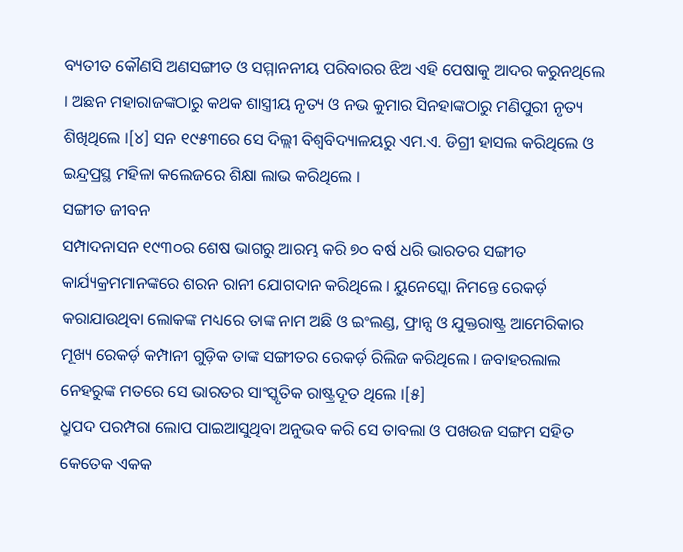ବ୍ୟତୀତ କୌଣସି ଅଣସଙ୍ଗୀତ ଓ ସମ୍ମାନନୀୟ ପରିବାରର ଝିଅ ଏହି ପେଷାକୁ ଆଦର କରୁନଥିଲେ । ଅଛନ ମହାରାଜଙ୍କଠାରୁ କଥକ ଶାସ୍ତ୍ରୀୟ ନୃତ୍ୟ ଓ ନଭ କୁମାର ସିନହାଙ୍କଠାରୁ ମଣିପୁରୀ ନୃତ୍ୟ ଶିଖିଥିଲେ ।[୪] ସନ ୧୯୫୩ରେ ସେ ଦିଲ୍ଲୀ ବିଶ୍ୱବିଦ୍ୟାଳୟରୁ ଏମ.ଏ. ଡିଗ୍ରୀ ହାସଲ କରିଥିଲେ ଓ ଇନ୍ଦ୍ରପ୍ରସ୍ଥ ମହିଳା କଲେଜରେ ଶିକ୍ଷା ଲାଭ କରିଥିଲେ ।
ସଙ୍ଗୀତ ଜୀବନ
ସମ୍ପାଦନାସନ ୧୯୩୦ର ଶେଷ ଭାଗରୁ ଆରମ୍ଭ କରି ୭୦ ବର୍ଷ ଧରି ଭାରତର ସଙ୍ଗୀତ କାର୍ଯ୍ୟକ୍ରମମାନଙ୍କରେ ଶରନ ରାନୀ ଯୋଗଦାନ କରିଥିଲେ । ୟୁନେସ୍କୋ ନିମନ୍ତେ ରେକର୍ଡ଼ କରାଯାଉଥିବା ଲୋକଙ୍କ ମଧ୍ୟରେ ତାଙ୍କ ନାମ ଅଛି ଓ ଇଂଲଣ୍ଡ, ଫ୍ରାନ୍ସ ଓ ଯୁକ୍ତରାଷ୍ଟ୍ର ଆମେରିକାର ମୂଖ୍ୟ ରେକର୍ଡ଼ କମ୍ପାନୀ ଗୁଡ଼ିକ ତାଙ୍କ ସଙ୍ଗୀତର ରେକର୍ଡ଼ ରିଲିଜ କରିଥିଲେ । ଜବାହରଲାଲ ନେହରୁଙ୍କ ମତରେ ସେ ଭାରତର ସାଂସ୍କୃତିକ ରାଷ୍ଟ୍ରଦୂତ ଥିଲେ ।[୫]
ଧ୍ରୁପଦ ପରମ୍ପରା ଲୋପ ପାଇଆସୁଥିବା ଅନୁଭବ କରି ସେ ତାବଲା ଓ ପଖଉଜ ସଙ୍ଗମ ସହିତ କେତେକ ଏକକ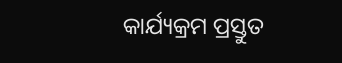କାର୍ଯ୍ୟକ୍ରମ ପ୍ରସ୍ତୁତ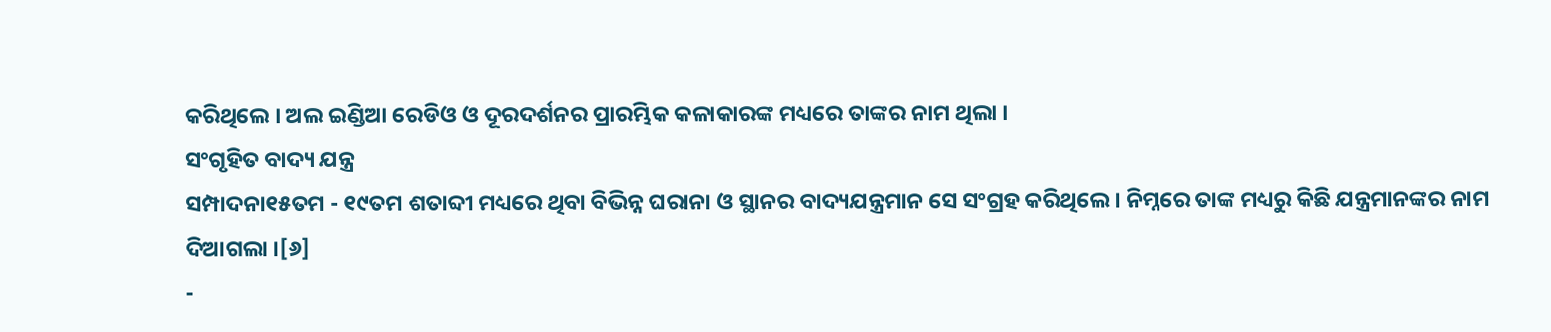କରିଥିଲେ । ଅଲ ଇଣ୍ଡିଆ ରେଡିଓ ଓ ଦୂରଦର୍ଶନର ପ୍ରାରମ୍ଭିକ କଳାକାରଙ୍କ ମଧ୍ୟରେ ତାଙ୍କର ନାମ ଥିଲା ।
ସଂଗୃହିତ ବାଦ୍ୟ ଯନ୍ତ୍ର
ସମ୍ପାଦନା୧୫ତମ - ୧୯ତମ ଶତାବ୍ଦୀ ମଧ୍ୟରେ ଥିବା ବିଭିନ୍ନ ଘରାନା ଓ ସ୍ଥାନର ବାଦ୍ୟଯନ୍ତ୍ରମାନ ସେ ସଂଗ୍ରହ କରିଥିଲେ । ନିମ୍ନରେ ତାଙ୍କ ମଧ୍ୟରୁ କିଛି ଯନ୍ତ୍ରମାନଙ୍କର ନାମ ଦିଆଗଲା ।[୬]
-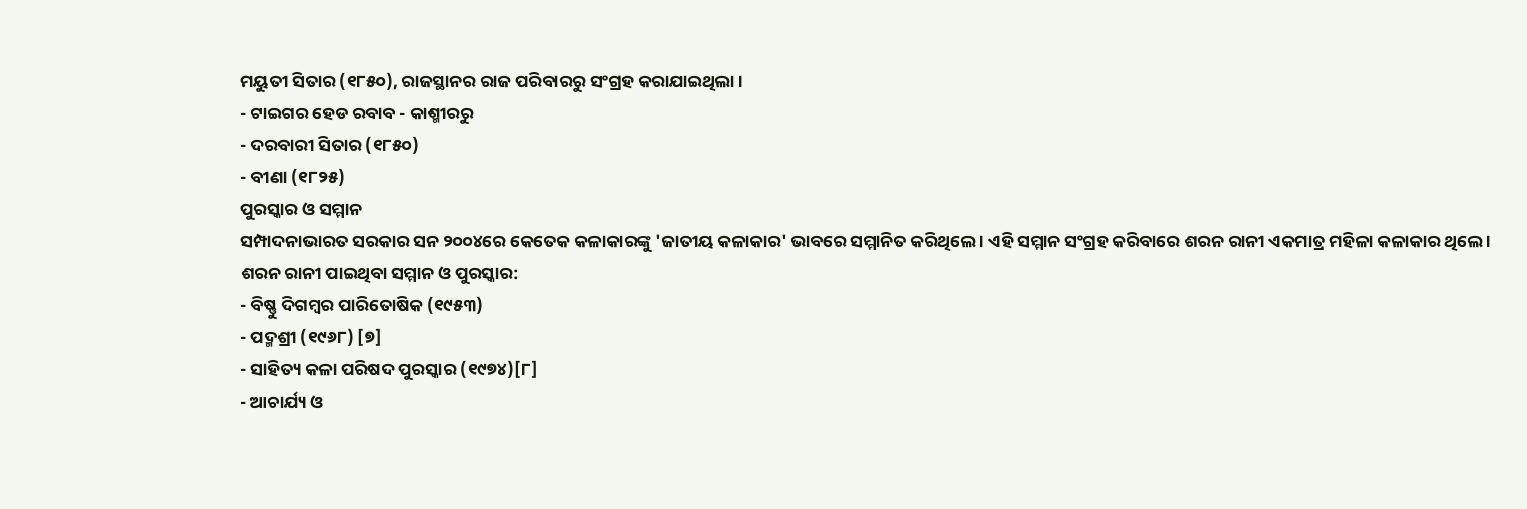ମୟୁତୀ ସିତାର (୧୮୫୦), ରାଜସ୍ଥାନର ରାଜ ପରିବାରରୁ ସଂଗ୍ରହ କରାଯାଇଥିଲା ।
- ଟାଇଗର ହେଡ ରବାବ - କାଶ୍ମୀରରୁ
- ଦରବାରୀ ସିତାର (୧୮୫୦)
- ବୀଣା (୧୮୨୫)
ପୁରସ୍କାର ଓ ସମ୍ମାନ
ସମ୍ପାଦନାଭାରତ ସରକାର ସନ ୨୦୦୪ରେ କେତେକ କଳାକାରଙ୍କୁ 'ଜାତୀୟ କଳାକାର' ଭାବରେ ସମ୍ମାନିତ କରିଥିଲେ । ଏହି ସମ୍ମାନ ସଂଗ୍ରହ କରିବାରେ ଶରନ ରାନୀ ଏକମାତ୍ର ମହିଳା କଳାକାର ଥିଲେ ।
ଶରନ ରାନୀ ପାଇଥିବା ସମ୍ମାନ ଓ ପୁରସ୍କାର:
- ବିଷ୍ଣୁ ଦିଗମ୍ବର ପାରିତୋଷିକ (୧୯୫୩)
- ପଦ୍ମଶ୍ରୀ (୧୯୬୮) [୭]
- ସାହିତ୍ୟ କଳା ପରିଷଦ ପୁରସ୍କାର (୧୯୭୪)[୮]
- ଆଚାର୍ଯ୍ୟ ଓ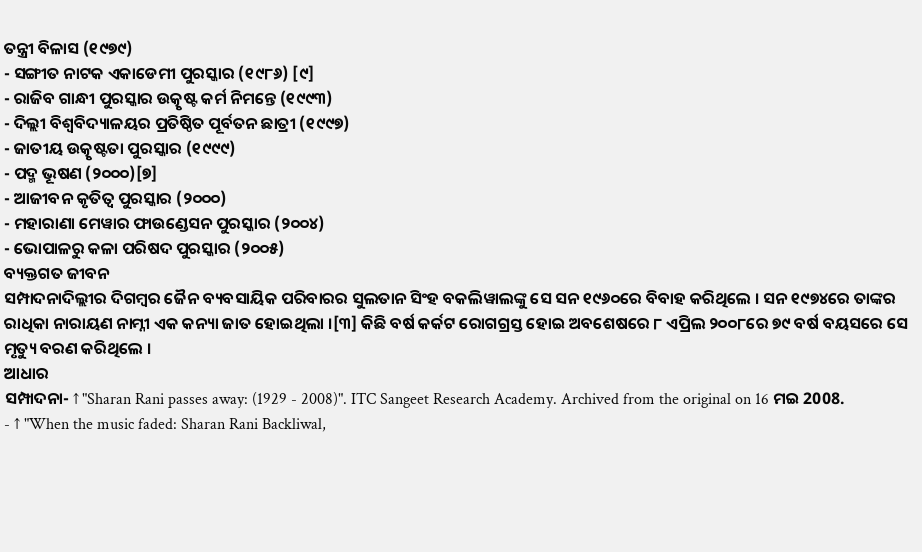ତନ୍ତ୍ରୀ ବିଳାସ (୧୯୭୯)
- ସଙ୍ଗୀତ ନାଟକ ଏକାଡେମୀ ପୁରସ୍କାର (୧୯୮୬) [୯]
- ରାଜିବ ଗାନ୍ଧୀ ପୁରସ୍କାର ଉତ୍କୃଷ୍ଟ କର୍ମ ନିମନ୍ତେ (୧୯୯୩)
- ଦିଲ୍ଲୀ ବିଶ୍ୱବିଦ୍ୟାଳୟର ପ୍ରତିଷ୍ଠିତ ପୂର୍ବତନ ଛାତ୍ରୀ (୧୯୯୭)
- ଜାତୀୟ ଉତ୍କୃଷ୍ଟତା ପୁରସ୍କାର (୧୯୯୯)
- ପଦ୍ମ ଭୂଷଣ (୨୦୦୦)[୭]
- ଆଜୀବନ କୃତିତ୍ୱ ପୁରସ୍କାର (୨୦୦୦)
- ମହାରାଣା ମେୱାର ଫାଉଣ୍ଡେସନ ପୁରସ୍କାର (୨୦୦୪)
- ଭୋପାଳରୁ କଳା ପରିଷଦ ପୁରସ୍କାର (୨୦୦୫)
ବ୍ୟକ୍ତଗତ ଜୀବନ
ସମ୍ପାଦନାଦିଲ୍ଲୀର ଦିଗମ୍ବର ଜୈନ ବ୍ୟବସାୟିକ ପରିବାରର ସୁଲତାନ ସିଂହ ବକଲିୱାଲଙ୍କୁ ସେ ସନ ୧୯୬୦ରେ ବିବାହ କରିଥିଲେ । ସନ ୧୯୭୪ରେ ତାଙ୍କର ରାଧିକା ନାରାୟଣ ନାମ୍ନୀ ଏକ କନ୍ୟା ଜାତ ହୋଇଥିଲା ।[୩] କିଛି ବର୍ଷ କର୍କଟ ରୋଗଗ୍ରସ୍ତ ହୋଇ ଅବଶେଷରେ ୮ ଏପ୍ରିଲ ୨୦୦୮ରେ ୭୯ ବର୍ଷ ବୟସରେ ସେ ମୃତ୍ୟୁ ବରଣ କରିଥିଲେ ।
ଆଧାର
ସମ୍ପାଦନା- ↑ "Sharan Rani passes away: (1929 - 2008)". ITC Sangeet Research Academy. Archived from the original on 16 ମଇ 2008.
- ↑ "When the music faded: Sharan Rani Backliwal,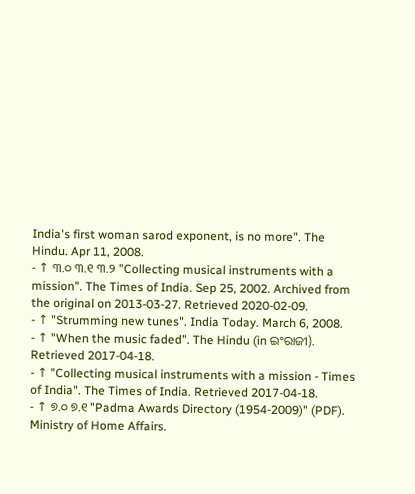India's first woman sarod exponent, is no more". The Hindu. Apr 11, 2008.
- ↑ ୩.୦ ୩.୧ ୩.୨ "Collecting musical instruments with a mission". The Times of India. Sep 25, 2002. Archived from the original on 2013-03-27. Retrieved 2020-02-09.
- ↑ "Strumming new tunes". India Today. March 6, 2008.
- ↑ "When the music faded". The Hindu (in ଇଂରାଜୀ). Retrieved 2017-04-18.
- ↑ "Collecting musical instruments with a mission - Times of India". The Times of India. Retrieved 2017-04-18.
- ↑ ୭.୦ ୭.୧ "Padma Awards Directory (1954-2009)" (PDF). Ministry of Home Affairs.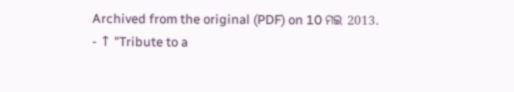Archived from the original (PDF) on 10 ମଇ 2013.
- ↑ "Tribute to a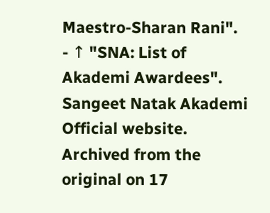Maestro-Sharan Rani".
- ↑ "SNA: List of Akademi Awardees". Sangeet Natak Akademi Official website. Archived from the original on 17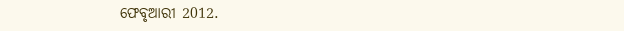ଫେବୃଆରୀ 2012.